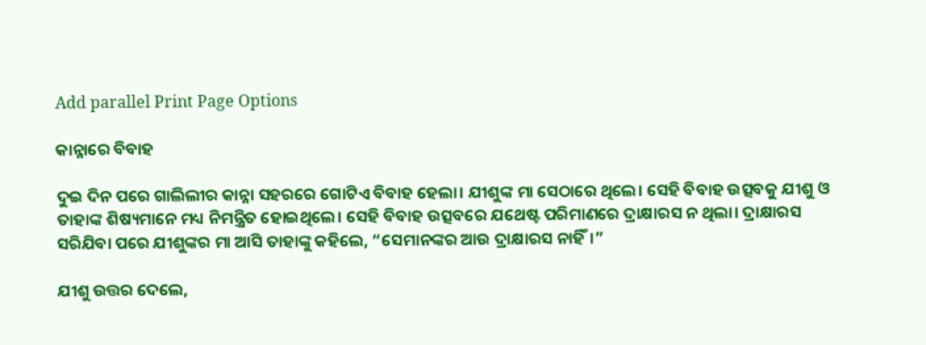Add parallel Print Page Options

କାନ୍ନାରେ ବିବାହ

ଦୁଇ ଦିନ ପରେ ଗାଲିଲୀର କାନ୍ନା ସହରରେ ଗୋଟିଏ ବିବାହ ହେଲା। ଯୀଶୁଙ୍କ ମା ସେଠାରେ ଥିଲେ। ସେହି ବିବାହ ଉତ୍ସବକୁ ଯୀଶୁ ଓ ତାହାଙ୍କ ଶିଷ୍ୟମାନେ ମଧ୍ୟ ନିମନ୍ତ୍ରିତ ହୋଇଥିଲେ। ସେହି ବିବାହ ଉତ୍ସବରେ ଯଥେଷ୍ଟ ପରିମାଣରେ ଦ୍ରାକ୍ଷାରସ ନ ଥିଲା। ଦ୍ରାକ୍ଷାରସ ସରିଯିବା ପରେ ଯୀଶୁଙ୍କର ମା ଆସି ତାହାଙ୍କୁ କହିଲେ, “ସେମାନଙ୍କର ଆଉ ଦ୍ରାକ୍ଷାରସ ନାହିଁ।”

ଯୀଶୁ ଉତ୍ତର ଦେଲେ,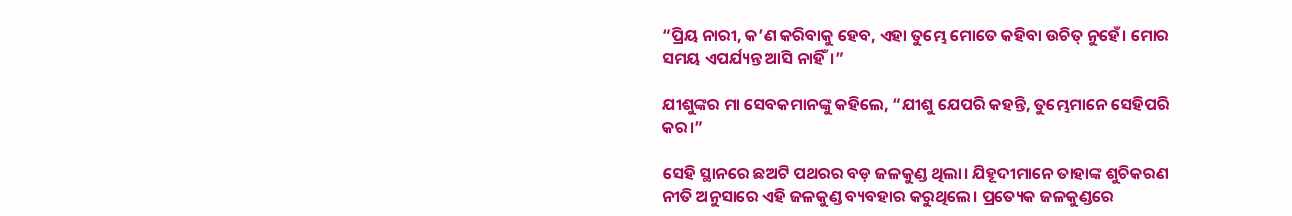“ପ୍ରିୟ ନାରୀ, କ’ଣ କରିବାକୁ ହେବ, ଏହା ତୁମ୍ଭେ ମୋତେ କହିବା ଉଚିତ୍ ନୁହେଁ। ମୋର ସମୟ ଏପର୍ଯ୍ୟନ୍ତ ଆସି ନାହିଁ।”

ଯୀଶୁଙ୍କର ମା ସେବକମାନଙ୍କୁ କହିଲେ, “ଯୀଶୁ ଯେପରି କହନ୍ତି, ତୁମ୍ଭେମାନେ ସେହିପରି କର।”

ସେହି ସ୍ଥାନରେ ଛଅଟି ପଥରର ବଡ଼ ଜଳକୁଣ୍ଡ ଥିଲା। ଯିହୂଦୀମାନେ ତାହାଙ୍କ ଶୁଚିକରଣ ନୀତି ଅନୁସାରେ ଏହି ଜଳକୁଣ୍ଡ ବ୍ୟବହାର କରୁଥିଲେ। ପ୍ରତ୍ୟେକ ଜଳକୁଣ୍ଡରେ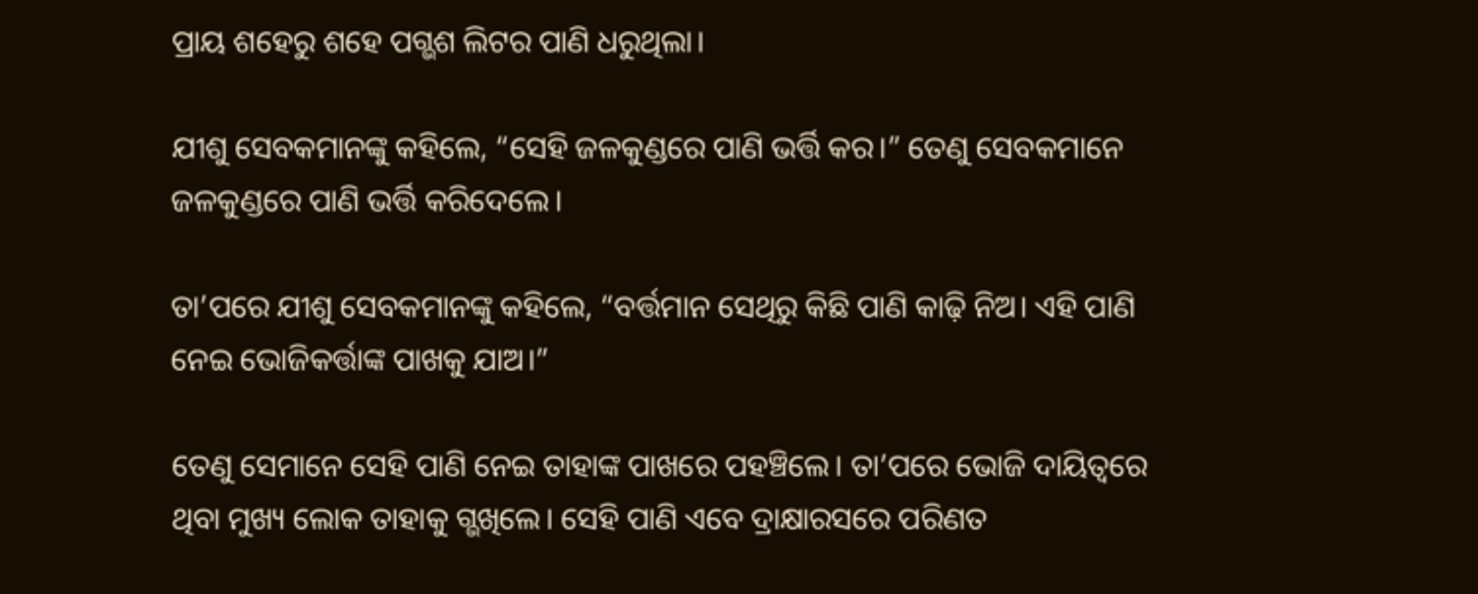ପ୍ରାୟ ଶହେରୁ ଶହେ ପଗ୍ଭଶ ଲିଟର ପାଣି ଧରୁଥିଲା।

ଯୀଶୁ ସେବକମାନଙ୍କୁ କହିଲେ, “ସେହି ଜଳକୁଣ୍ଡରେ ପାଣି ଭର୍ତ୍ତି କର।” ତେଣୁ ସେବକମାନେ ଜଳକୁଣ୍ଡରେ ପାଣି ଭର୍ତ୍ତି କରିଦେଲେ।

ତା’ପରେ ଯୀଶୁ ସେବକମାନଙ୍କୁ କହିଲେ, “ବର୍ତ୍ତମାନ ସେଥିରୁ କିଛି ପାଣି କାଢ଼ି ନିଅ। ଏହି ପାଣି ନେଇ ଭୋଜିକର୍ତ୍ତାଙ୍କ ପାଖକୁ ଯାଅ।”

ତେଣୁ ସେମାନେ ସେହି ପାଣି ନେଇ ତାହାଙ୍କ ପାଖରେ ପହଞ୍ଚିଲେ। ତା’ପରେ ଭୋଜି ଦାୟିତ୍ୱରେ ଥିବା ମୁଖ୍ୟ ଲୋକ ତାହାକୁ ଗ୍ଭଖିଲେ। ସେହି ପାଣି ଏବେ ଦ୍ରାକ୍ଷାରସରେ ପରିଣତ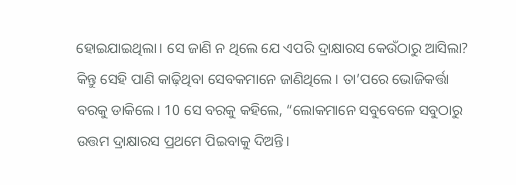ହୋଇଯାଇଥିଲା। ସେ ଜାଣି ନ ଥିଲେ ଯେ ଏପରି ଦ୍ରାକ୍ଷାରସ କେଉଁଠାରୁ ଆସିଲା? କିନ୍ତୁ ସେହି ପାଣି କାଢ଼ିଥିବା ସେବକମାନେ ଜାଣିଥିଲେ। ତା’ପରେ ଭୋଜିକର୍ତ୍ତା ବରକୁ ଡାକିଲେ। 10 ସେ ବରକୁ କହିଲେ, “ଲୋକମାନେ ସବୁବେଳେ ସବୁଠାରୁ ଉତ୍ତମ ଦ୍ରାକ୍ଷାରସ ପ୍ରଥମେ ପିଇବାକୁ ଦିଅନ୍ତି।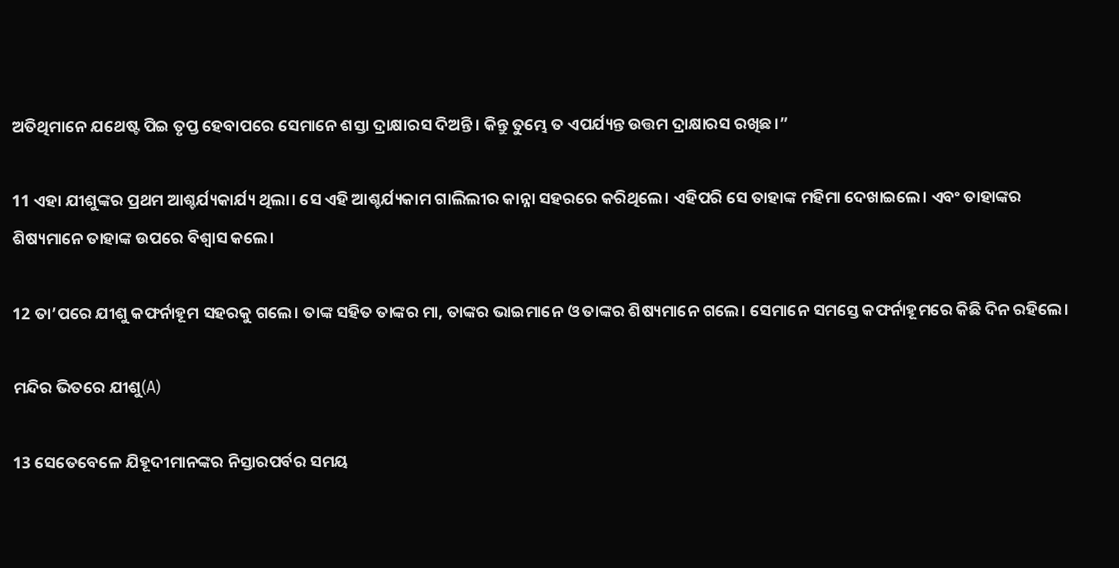ଅତିଥିମାନେ ଯଥେଷ୍ଟ ପିଇ ତୃପ୍ତ ହେବାପରେ ସେମାନେ ଶସ୍ତା ଦ୍ରାକ୍ଷାରସ ଦିଅନ୍ତି। କିନ୍ତୁ ତୁମ୍ଭେ ତ ଏପର୍ଯ୍ୟନ୍ତ ଉତ୍ତମ ଦ୍ରାକ୍ଷାରସ ରଖିଛ।”

11 ଏହା ଯୀଶୁଙ୍କର ପ୍ରଥମ ଆଶ୍ଚର୍ଯ୍ୟକାର୍ଯ୍ୟ ଥିଲା। ସେ ଏହି ଆଶ୍ଚର୍ଯ୍ୟକାମ ଗାଲିଲୀର କାନ୍ନା ସହରରେ କରିଥିଲେ। ଏହିପରି ସେ ତାହାଙ୍କ ମହିମା ଦେଖାଇଲେ। ଏବଂ ତାହାଙ୍କର ଶିଷ୍ୟମାନେ ତାହାଙ୍କ ଉପରେ ବିଶ୍ୱାସ କଲେ।

12 ତା’ପରେ ଯୀଶୁ କଫର୍ନାହୂମ ସହରକୁ ଗଲେ। ତାଙ୍କ ସହିତ ତାଙ୍କର ମା, ତାଙ୍କର ଭାଇମାନେ ଓ ତାଙ୍କର ଶିଷ୍ୟମାନେ ଗଲେ। ସେମାନେ ସମସ୍ତେ କଫର୍ନାହୂମରେ କିଛି ଦିନ ରହିଲେ।

ମନ୍ଦିର ଭିତରେ ଯୀଶୁ(A)

13 ସେତେବେଳେ ଯିହୂଦୀମାନଙ୍କର ନିସ୍ତାରପର୍ବର ସମୟ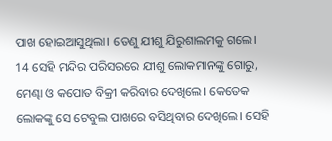ପାଖ ହୋଇଆସୁଥିଲା। ତେଣୁ ଯୀଶୁ ଯିରୁଶାଲମକୁ ଗଲେ। 14 ସେହି ମନ୍ଦିର ପରିସରରେ ଯୀଶୁ ଲୋକମାନଙ୍କୁ ଗୋରୁ, ମେଣ୍ଢା ଓ କପୋତ ବିକ୍ରୀ କରିବାର ଦେଖିଲେ। କେତେକ ଲୋକଙ୍କୁ ସେ ଟେବୁଲ ପାଖରେ ବସିଥିବାର ଦେଖିଲେ। ସେହି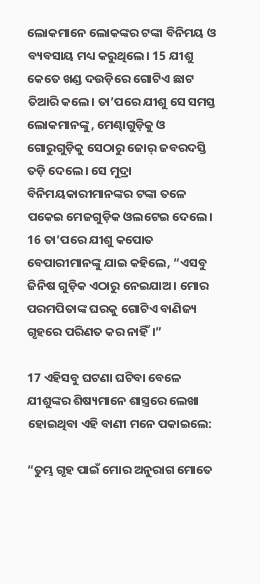ଲୋକମାନେ ଲୋକଙ୍କର ଟଙ୍କା ବିନିମୟ ଓ ବ୍ୟବସାୟ ମଧ୍ୟ କରୁଥିଲେ। 15 ଯୀଶୁ କେତେ ଖଣ୍ଡ ଦଉଡ଼ିରେ ଗୋଟିଏ ଛାଟ ତିଆରି କଲେ। ତା’ପରେ ଯୀଶୁ ସେ ସମସ୍ତ ଲୋକମାନଙ୍କୁ, ମେଣ୍ଢାଗୁଡ଼ିକୁ ଓ ଗୋରୁଗୁଡ଼ିକୁ ସେଠାରୁ ଜୋର୍ ଜବରଦସ୍ତି ତଡ଼ି ଦେଲେ। ସେ ମୁଦ୍ରା ବିନିମୟକାରୀମାନଙ୍କର ଟଙ୍କା ତଳେ ପକେଇ ମେଜଗୁଡ଼ିକ ଓଲଟେଇ ଦେଲେ। 16 ତା’ପରେ ଯୀଶୁ କପୋତ ବେପାରୀମାନଙ୍କୁ ଯାଇ କହିଲେ, “ଏସବୁ ଜିନିଷ ଗୁଡ଼ିକ ଏଠାରୁ ନେଇଯାଅ। ମୋର ପରମପିତାଙ୍କ ଘରକୁ ଗୋଟିଏ ବାଣିଜ୍ୟ ଗୃହରେ ପରିଣତ କର ନାହିଁ।”

17 ଏହିସବୁ ଘଟଣା ଘଟିବା ବେଳେ ଯୀଶୁଙ୍କର ଶିଷ୍ୟମାନେ ଶାସ୍ତ୍ରରେ ଲେଖା ହୋଇଥିବା ଏହି ବାଣୀ ମନେ ପକାଇଲେ:

“ତୁମ୍ଭ ଗୃହ ପାଇଁ ମୋର ଅନୁରାଗ ମୋତେ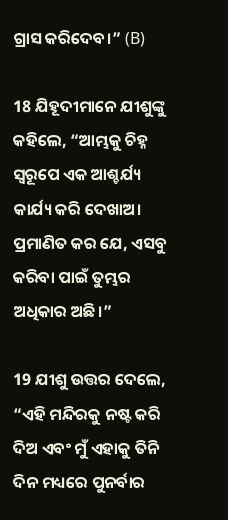ଗ୍ରାସ କରିଦେବ।” (B)

18 ଯିହୂଦୀମାନେ ଯୀଶୁଙ୍କୁ କହିଲେ, “ଆମ୍ଭକୁ ଚିହ୍ନ ସ୍ୱରୂପେ ଏକ ଆଶ୍ଚର୍ଯ୍ୟ କାର୍ଯ୍ୟ କରି ଦେଖାଅ। ପ୍ରମାଣିତ କର ଯେ, ଏସବୁ କରିବା ପାଇଁ ତୁମ୍ଭର ଅଧିକାର ଅଛି।”

19 ଯୀଶୁ ଉତ୍ତର ଦେଲେ, “ଏହି ମନ୍ଦିରକୁ ନଷ୍ଟ କରି ଦିଅ ଏବଂ ମୁଁ ଏହାକୁ ତିନି ଦିନ ମଧ୍ୟରେ ପୁନର୍ବାର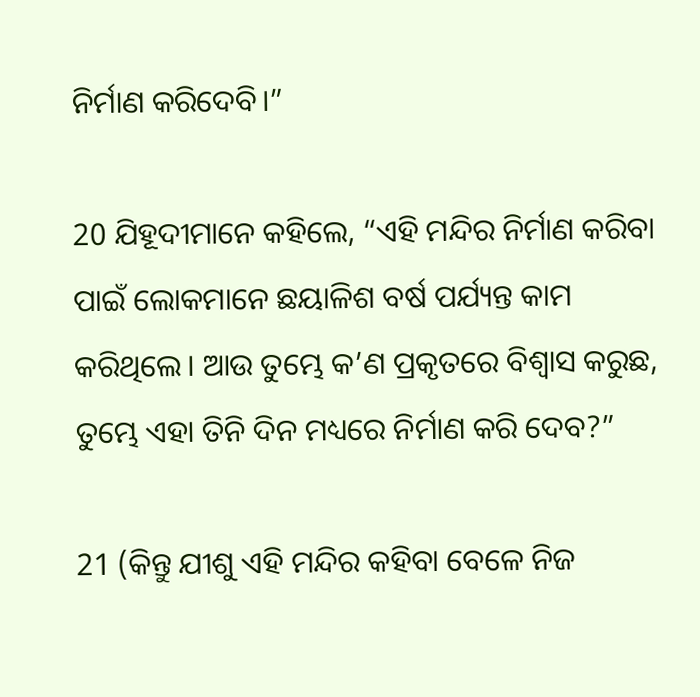ନିର୍ମାଣ କରିଦେବି।”

20 ଯିହୂଦୀମାନେ କହିଲେ, “ଏହି ମନ୍ଦିର ନିର୍ମାଣ କରିବା ପାଇଁ ଲୋକମାନେ ଛୟାଳିଶ ବର୍ଷ ପର୍ଯ୍ୟନ୍ତ କାମ କରିଥିଲେ। ଆଉ ତୁମ୍ଭେ କ’ଣ ପ୍ରକୃତରେ ବିଶ୍ୱାସ କରୁଛ, ତୁମ୍ଭେ ଏହା ତିନି ଦିନ ମଧ୍ୟରେ ନିର୍ମାଣ କରି ଦେବ?”

21 (କିନ୍ତୁ ଯୀଶୁ ଏହି ମନ୍ଦିର କହିବା ବେଳେ ନିଜ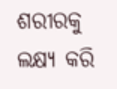ଶରୀରକୁ ଲକ୍ଷ୍ୟ କରି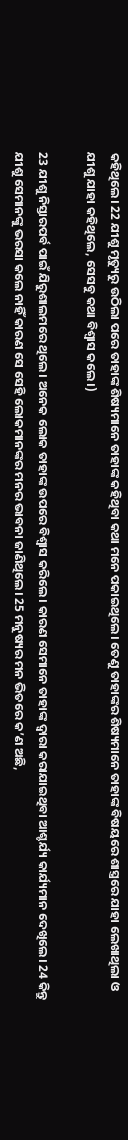କହିଥିଲେ। 22 ଯୀଶୁ ମୃତ୍ୟୁରୁ ଉଠିଲା ପରେ ତାହାଙ୍କ ଶିଷ୍ୟମାନେ ତାହାଙ୍କ କହିଥିବା କଥା ମନେ ପକାଇଥିଲେ। ତେଣୁ ତାହାଙ୍କର ଶିଷ୍ୟମାନେ ତାହାଙ୍କ ବିଷୟରେ ଶାସ୍ତ୍ରରେ ଯାହା ଲେଖାଥିଲା ଓ ଯୀଶୁ ଯାହା କହିଥିଲେ, ସେସବୁ କଥା ବିଶ୍ୱାସ କଲେ।)

23 ଯୀଶୁ ନିସ୍ତାରପର୍ବ ପାଇଁ ଯିରୁଶାଲମରେ ଥିଲେ। ଅନେକ ଲୋକ ତାହାଙ୍କ ଉପରେ ବିଶ୍ୱାସ କରିଲେ। କାରଣ ସେମାନେ ତାହାଙ୍କ ଦ୍ୱାରା କରାଯାଇଥିବା ଆଶ୍ଚର୍ଯ୍ୟ କାର୍ଯ୍ୟମାନ ଦେଖିଲେ। 24 କିନ୍ତୁ ଯୀଶୁ ସେମାନଙ୍କୁ ଭରସା କଲେ ନାହିଁ କାରଣ ସେ ସେହି ଲୋକମାନଙ୍କର ମନର ଭାବନା ଜାଣିଥିଲେ। 25 ମନୁଷ୍ୟର ମନ ଭିତରେ କ’ଣ ଅଛି,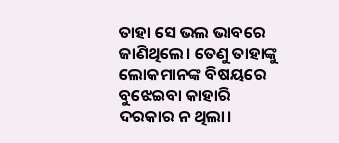ତାହା ସେ ଭଲ ଭାବରେ ଜାଣିଥିଲେ। ତେଣୁ ତାହାଙ୍କୁ ଲୋକମାନଙ୍କ ବିଷୟରେ ବୁଝେଇବା କାହାରି ଦରକାର ନ ଥିଲା।